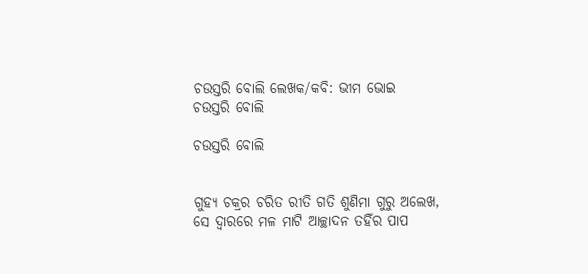ଚଉସ୍ତରି ବୋଲି ଲେଖକ/କବି: ଭୀମ ଭୋଇ
ଚଉସ୍ତରି ବୋଲି

ଚଉସ୍ତରି ବୋଲି


ଗୁହ୍ୟ ଚକ୍ରର ଚରିତ ରୀତି ଗତି ଶୁଣିମା ଗୁରୁ ଅଲେଖ,
ସେ ଦ୍ୱାରରେ ମଳ ମାଟି ଆଚ୍ଛାଦନ ତହିଁର ପାପ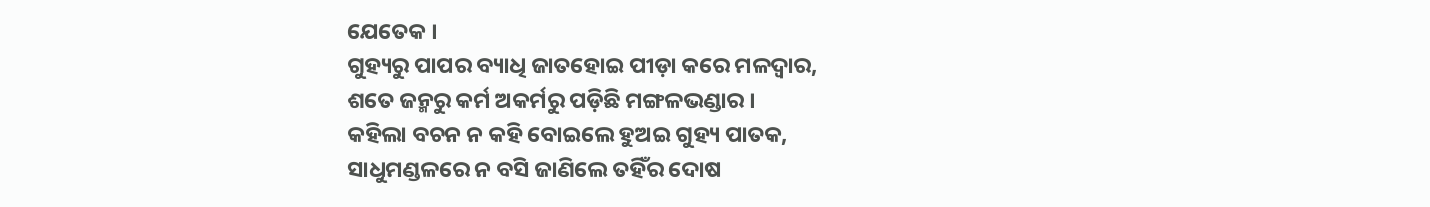ଯେତେକ ।
ଗୁହ୍ୟରୁ ପାପର ବ୍ୟାଧି ଜାତହୋଇ ପୀଡ଼ା କରେ ମଳଦ୍ୱାର,
ଶତେ ଜନ୍ମରୁ କର୍ମ ଅକର୍ମରୁ ପଡ଼ିଛି ମଙ୍ଗଳଭଣ୍ଡାର ।
କହିଲା ବଚନ ନ କହି ବୋଇଲେ ହୁଅଇ ଗୁହ୍ୟ ପାତକ,
ସାଧୁମଣ୍ଡଳରେ ନ ବସି ଜାଣିଲେ ତହିଁର ଦୋଷ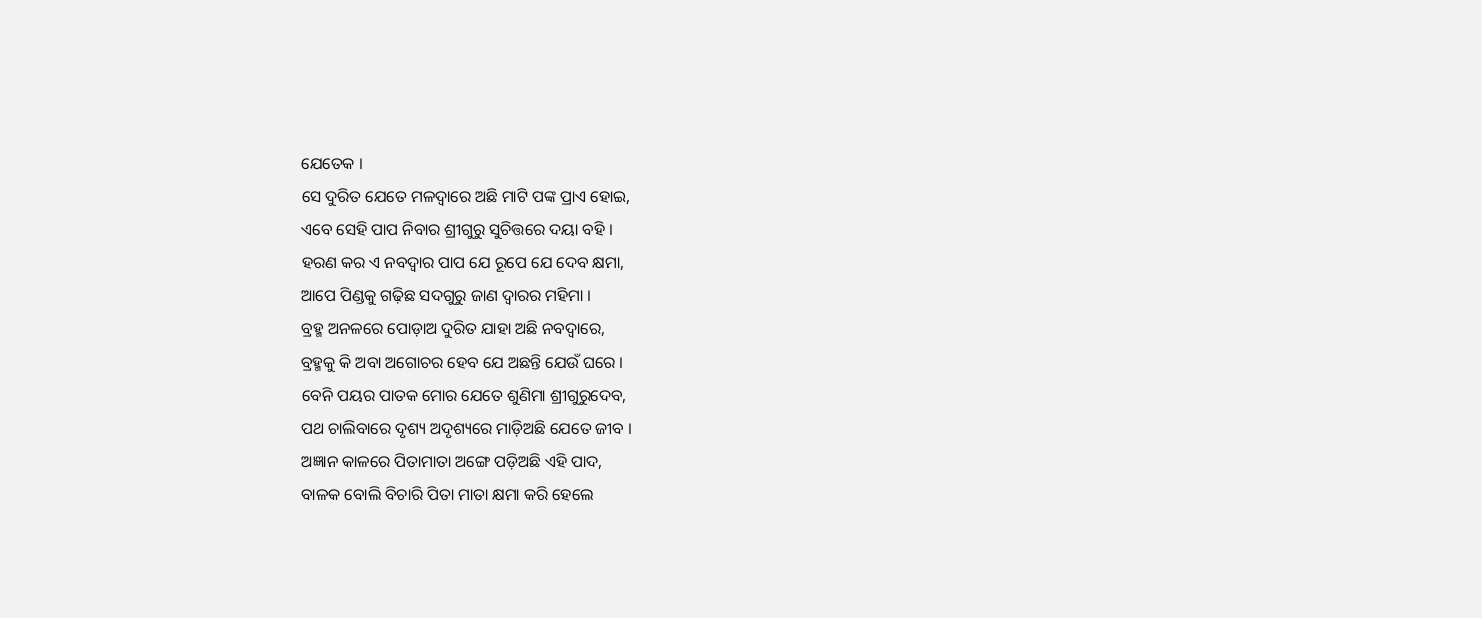ଯେତେକ ।
ସେ ଦୁରିତ ଯେତେ ମଳଦ୍ୱାରେ ଅଛି ମାଟି ପଙ୍କ ପ୍ରାଏ ହୋଇ,
ଏବେ ସେହି ପାପ ନିବାର ଶ୍ରୀଗୁରୁ ସୁଚିତ୍ତରେ ଦୟା ବହି ।
ହରଣ କର ଏ ନବଦ୍ୱାର ପାପ ଯେ ରୂପେ ଯେ ଦେବ କ୍ଷମା,
ଆପେ ପିଣ୍ଡକୁ ଗଢ଼ିଛ ସଦଗୁରୁ ଜାଣ ଦ୍ୱାରର ମହିମା ।
ବ୍ରହ୍ମ ଅନଳରେ ପୋଡ଼ାଅ ଦୁରିତ ଯାହା ଅଛି ନବଦ୍ୱାରେ,
ବ୍ରହ୍ମକୁ କି ଅବା ଅଗୋଚର ହେବ ଯେ ଅଛନ୍ତି ଯେଉଁ ଘରେ ।
ବେନି ପୟର ପାତକ ମୋର ଯେତେ ଶୁଣିମା ଶ୍ରୀଗୁରୁଦେବ,
ପଥ ଚାଲିବାରେ ଦୃଶ୍ୟ ଅଦୃଶ୍ୟରେ ମାଡ଼ିଅଛି ଯେତେ ଜୀବ ।
ଅଜ୍ଞାନ କାଳରେ ପିତାମାତା ଅଙ୍ଗେ ପଡ଼ିଅଛି ଏହି ପାଦ,
ବାଳକ ବୋଲି ବିଚାରି ପିତା ମାତା କ୍ଷମା କରି ହେଲେ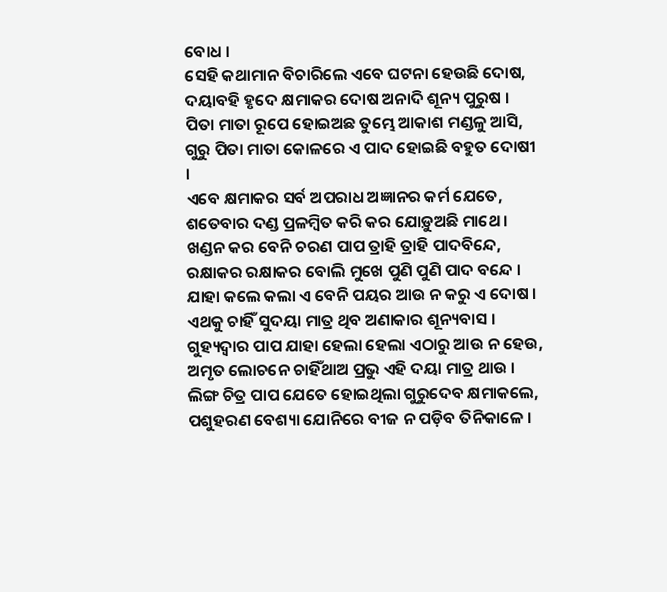ବୋଧ ।
ସେହି କଥାମାନ ବିଚାରିଲେ ଏବେ ଘଟନା ହେଉଛି ଦୋଷ,
ଦୟାବହି ହୃଦେ କ୍ଷମାକର ଦୋଷ ଅନାଦି ଶୂନ୍ୟ ପୁରୁଷ ।
ପିତା ମାତା ରୂପେ ହୋଇଅଛ ତୁମ୍ଭେ ଆକାଶ ମଣ୍ଡଳୁ ଆସି,
ଗୁରୁ ପିତା ମାତା କୋଳରେ ଏ ପାଦ ହୋଇଛି ବହୁତ ଦୋଷୀ ।
ଏବେ କ୍ଷମାକର ସର୍ବ ଅପରାଧ ଅଜ୍ଞାନର କର୍ମ ଯେତେ,
ଶତେବାର ଦଣ୍ଡ ପ୍ରଳମ୍ବିତ କରି କର ଯୋଡ଼ୁଅଛି ମାଥେ ।
ଖଣ୍ଡନ କର ବେନି ଚରଣ ପାପ ତ୍ରାହି ତ୍ରାହି ପାଦବିନ୍ଦେ,
ରକ୍ଷାକର ରକ୍ଷାକର ବୋଲି ମୁଖେ ପୁଣି ପୁଣି ପାଦ ବନ୍ଦେ ।
ଯାହା କଲେ କଲା ଏ ବେନି ପୟର ଆଉ ନ କରୁ ଏ ଦୋଷ ।
ଏଥକୁ ଚାହିଁ ସୁଦୟା ମାତ୍ର ଥିବ ଅଣାକାର ଶୂନ୍ୟବାସ ।
ଗୁହ୍ୟଦ୍ୱାର ପାପ ଯାହା ହେଲା ହେଲା ଏଠାରୁ ଆଉ ନ ହେଉ,
ଅମୃତ ଲୋଚନେ ଚାହିଁଥାଅ ପ୍ରଭୁ ଏହି ଦୟା ମାତ୍ର ଥାଉ ।
ଲିଙ୍ଗ ଚିତ୍ର ପାପ ଯେତେ ହୋଇଥିଲା ଗୁରୁଦେବ କ୍ଷମାକଲେ,
ପଶୁହରଣ ବେଶ୍ୟା ଯୋନିରେ ବୀଜ ନ ପଡ଼ିବ ତିନିକାଳେ ।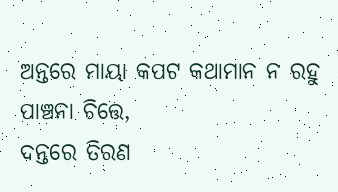ଅନ୍ତରେ ମାୟା କପଟ କଥାମାନ ନ ରହୁ ପାଞ୍ଚନା ଚିତ୍ତେ,
ଦନ୍ତରେ ତିରଣ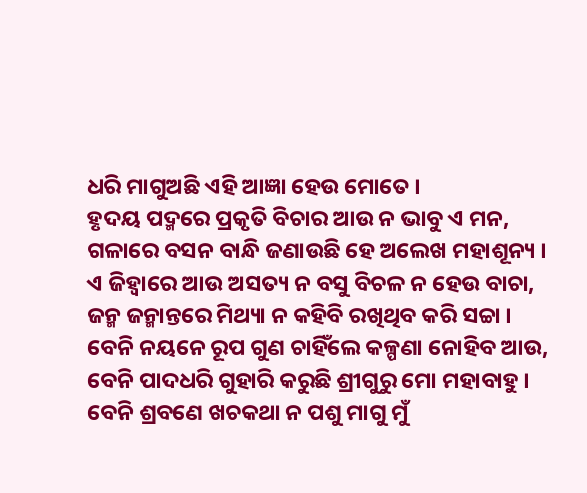ଧରି ମାଗୁଅଛି ଏହି ଆଜ୍ଞା ହେଉ ମୋତେ ।
ହୃଦୟ ପଦ୍ମରେ ପ୍ରକୃତି ବିଚାର ଆଉ ନ ଭାବୁ ଏ ମନ,
ଗଳାରେ ବସନ ବାନ୍ଧି ଜଣାଉଛି ହେ ଅଲେଖ ମହାଶୂନ୍ୟ ।
ଏ ଜିହ୍ୱାରେ ଆଉ ଅସତ୍ୟ ନ ବସୁ ବିଚଳ ନ ହେଉ ବାଚା,
ଜନ୍ମ ଜନ୍ମାନ୍ତରେ ମିଥ୍ୟା ନ କହିବି ରଖିଥିବ କରି ସଚ୍ଚା ।
ବେନି ନୟନେ ରୂପ ଗୁଣ ଚାହିଁଲେ କଳ୍ପଣା ନୋହିବ ଆଉ,
ବେନି ପାଦଧରି ଗୁହାରି କରୁଛି ଶ୍ରୀଗୁରୁ ମୋ ମହାବାହୁ ।
ବେନି ଶ୍ରବଣେ ଖଚକଥା ନ ପଶୁ ମାଗୁ ମୁଁ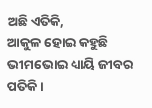ଅଛି ଏତିକି,
ଆକୁଳ ହୋଇ କହୁଛି ଭୀମଭୋଇ ଧ୍ୟାୟି ଜୀବର ପତିକି ।